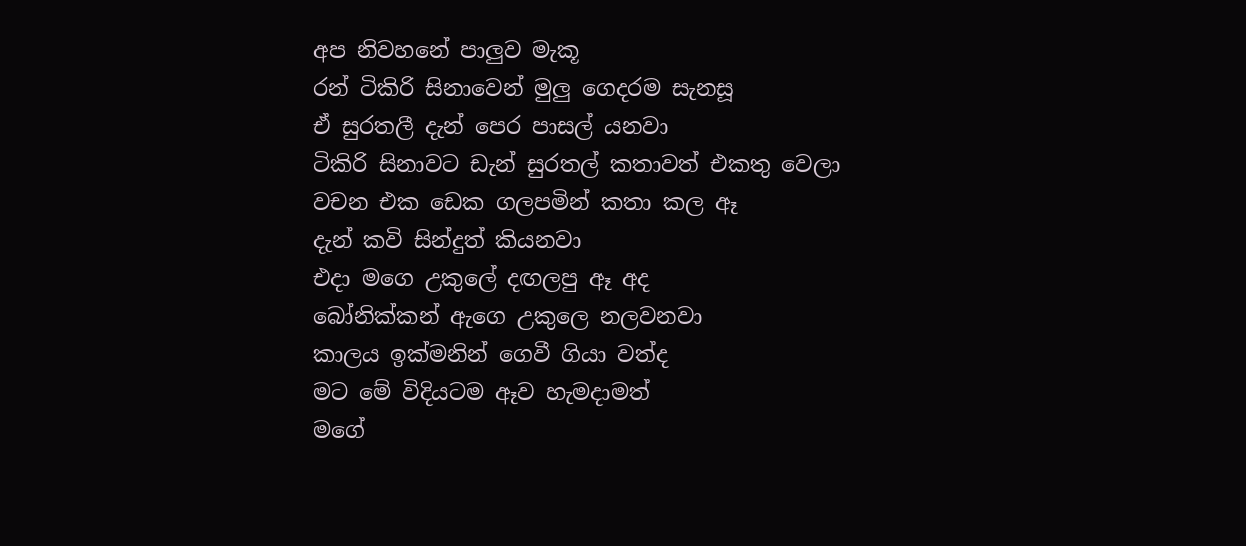අප නිවහනේ පාලුව මැකූ
රන් ටිකිරි සිනාවෙන් මුලු ගෙදරම සැනසූ
ඒ සුරතලී දැන් පෙර පාසල් යනවා
ටිකිරි සිනාවට ඩැන් සුරතල් කතාවත් එකතු වෙලා
වචන එක ඩෙක ගලපමින් කතා කල ඈ
දැන් කවි සින්දුත් කියනවා
එදා මගෙ උකුලේ දඟලපු ඈ අද
බෝනික්කන් ඇගෙ උකුලෙ නලවනවා
කාලය ඉක්මනින් ගෙවී ගියා වත්ද
මට මේ විදියටම ඈව හැමදාමත්
මගේ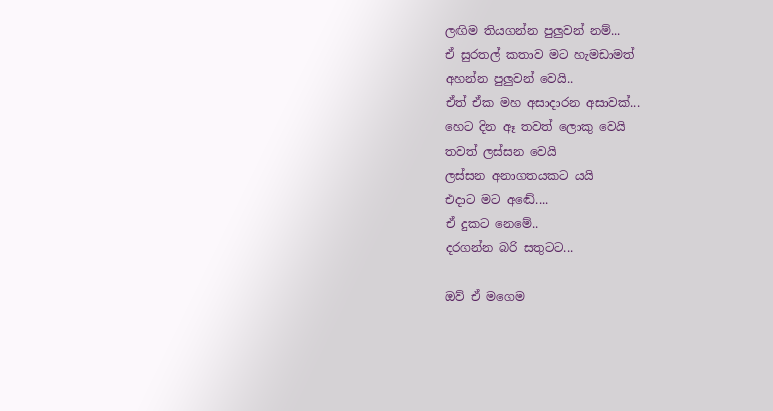ලඟිම තියගන්න පුලුවන් නම්...
ඒ සුරතල් කතාව මට හැමඩාමත්
අහන්න පුලුවන් වෙයි..
ඒත් ඒක මහ අසාදාරන අසාවක්...
හෙට දින ඈ තවත් ලොකු වෙයි
තවත් ලස්සන වෙයි
ලස්සන අනාගතයකට යයි
එදාට මට අඬේ....
ඒ දුකට නෙමේ..
දරගන්න බරි සතුටට...

ඔව් ඒ මගෙම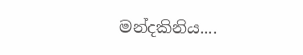මන්දකිනිය....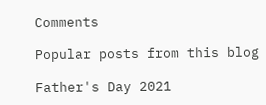Comments

Popular posts from this blog

Father's Day 2021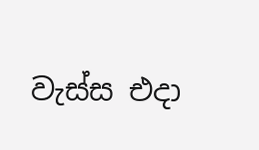වැස්ස එදා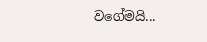වගේමයි...